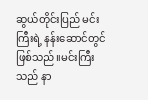ဆွယ်တိုင်းပြည် မင်းကြီးရဲ့ နန်းဆောင်တွင်ဖြစ်သည်။မင်းကြီးသည် နာ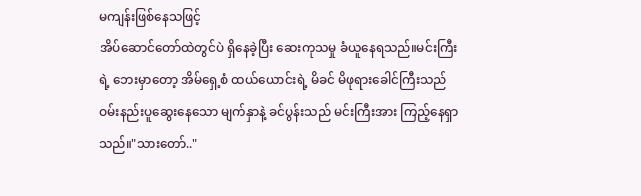မကျန်းဖြစ်နေသဖြင့်
အိပ်ဆောင်တော်ထဲတွင်ပဲ ရှိနေခဲ့ပြီး ဆေးကုသမှု ခံယူနေရသည်။မင်းကြီးရဲ့ ဘေးမှာတော့ အိမ်ရှေ့စံ ထယ်ယောင်းရဲ့ မိခင် မိဖုရားခေါင်ကြီးသည် ဝမ်းနည်းပူဆွေးနေသော မျက်နှာနဲ့ ခင်ပွန်းသည် မင်းကြီးအား ကြည့်နေရှာသည်။"သားတော်.."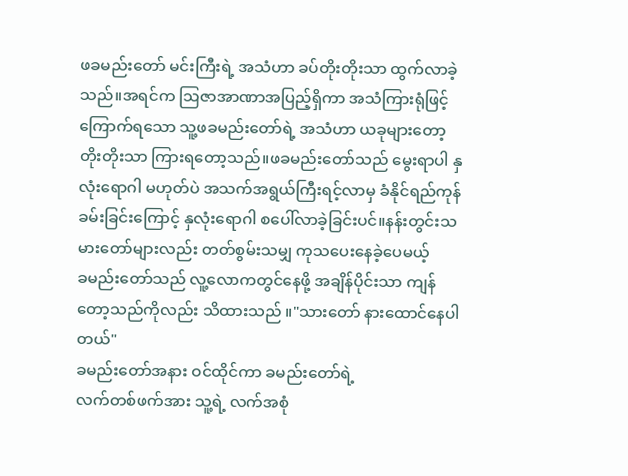ဖခမည်းတော် မင်းကြီးရဲ့ အသံဟာ ခပ်တိုးတိုးသာ ထွက်လာခဲ့သည်။အရင်က ဩဇာအာဏာအပြည့်ရှိကာ အသံကြားရုံဖြင့် ကြောက်ရသော သူ့ဖခမည်းတော်ရဲ့ အသံဟာ ယခုများတော့ တိုးတိုးသာ ကြားရတော့သည်။ဖခမည်းတော်သည် မွေးရာပါ နှလုံးရောဂါ မဟုတ်ပဲ အသက်အရွယ်ကြီးရင့်လာမှ ခံနိုင်ရည်ကုန်ခမ်းခြင်းကြောင့် နှလုံးရောဂါ စပေါ်လာခဲ့ခြင်းပင်။နန်းတွင်းသမားတော်များလည်း တတ်စွမ်းသမျှ ကုသပေးနေခဲ့ပေမယ့်
ခမည်းတော်သည် လူ့လောကတွင်နေဖို့ အချိန်ပိုင်းသာ ကျန်တော့သည်ကိုလည်း သိထားသည် ။"သားတော် နားထောင်နေပါတယ်"
ခမည်းတော်အနား ဝင်ထိုင်ကာ ခမည်းတော်ရဲ့
လက်တစ်ဖက်အား သူ့ရဲ့ လက်အစုံ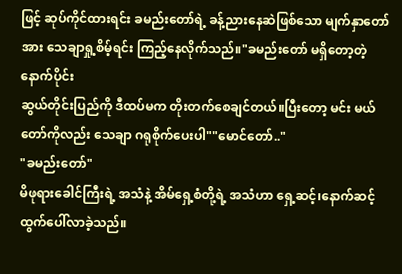ဖြင့် ဆုပ်ကိုင်ထားရင်း ခမည်းတော်ရဲ့ ခန့်ညားနေဆဲဖြစ်သော မျက်နှာတော်အား သေချာရှု့စိမ့်ရင်း ကြည့်နေလိုက်သည်။"ခမည်းတော် မရှိတော့တဲ့ နောက်ပိုင်း
ဆွယ်တိုင်းပြည်ကို ဒီထပ်မက တိုးတက်စေချင်တယ်။ပြီးတော့ မင်း မယ်တော်ကိုလည်း သေချာ ဂရုစိုက်ပေးပါ""မောင်တော်.."
"ခမည်းတော်"
မိဖုရားခေါင်ကြီးရဲ့ အသံနဲ့ အိမ်ရှေ့စံတို့ရဲ့ အသံဟာ ရှေ့ဆင့်၊နောက်ဆင့် ထွက်ပေါ်လာခဲ့သည်။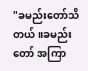"ခမည်းတော်သိတယ်။ခမည်းတော် အကြာ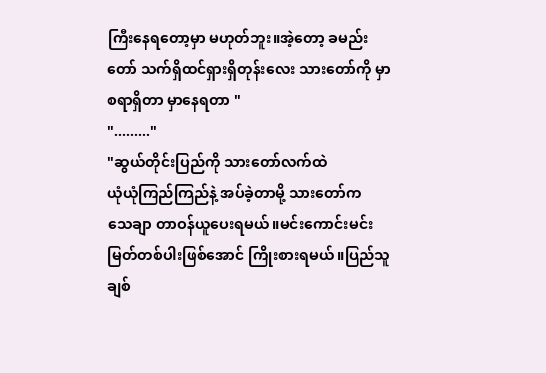ကြီးနေရတော့မှာ မဟုတ်ဘူး။အဲ့တော့ ခမည်းတော် သက်ရှိထင်ရှားရှိတုန်းလေး သားတော်ကို မှာစရာရှိတာ မှာနေရတာ "
"........."
"ဆွယ်တိုင်းပြည်ကို သားတော်လက်ထဲ
ယုံယုံကြည်ကြည်နဲ့ အပ်ခဲ့တာမို့ သားတော်က
သေချာ တာဝန်ယူပေးရမယ်။မင်းကောင်းမင်းမြတ်တစ်ပါးဖြစ်အောင် ကြိုးစားရမယ်။ပြည်သူချစ်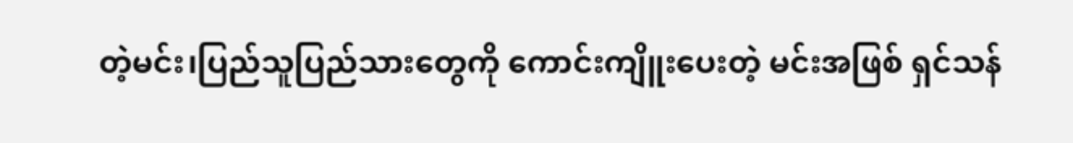တဲ့မင်း၊ပြည်သူပြည်သားတွေကို ကောင်းကျိူးပေးတဲ့ မင်းအဖြစ် ရှင်သန်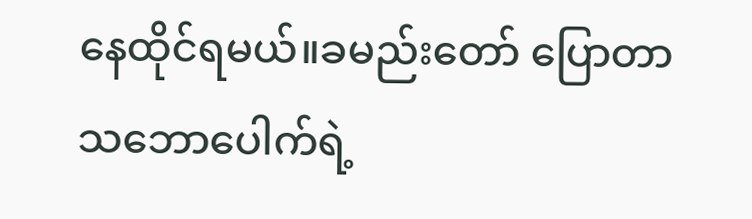နေထိုင်ရမယ်။ခမည်းတော် ပြောတာ သဘောပေါက်ရဲ့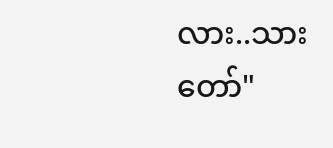လား..သားတော်"